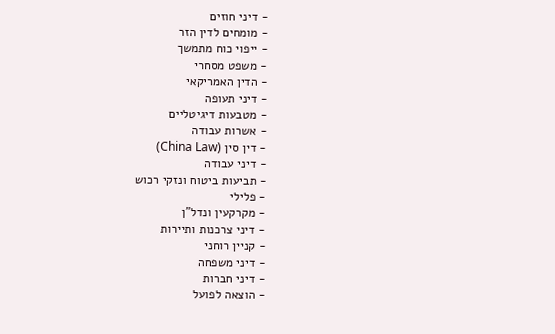- דיני חוזים
- מומחים לדין הזר
- ייפוי כוח מתמשך
- משפט מסחרי
- הדין האמריקאי
- דיני תעופה
- מטבעות דיגיטליים
- אשרות עבודה
- דין סין (China Law)
- דיני עבודה
- תביעות ביטוח ונזקי רכוש
- פלילי
- מקרקעין ונדל"ן
- דיני צרכנות ותיירות
- קניין רוחני
- דיני משפחה
- דיני חברות
- הוצאה לפועל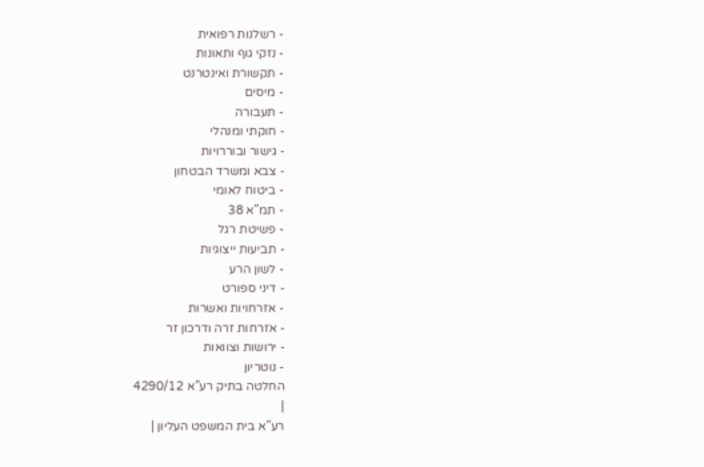- רשלנות רפואית
- נזקי גוף ותאונות
- תקשורת ואינטרנט
- מיסים
- תעבורה
- חוקתי ומנהלי
- גישור ובוררויות
- צבא ומשרד הבטחון
- ביטוח לאומי
- תמ"א 38
- פשיטת רגל
- תביעות ייצוגיות
- לשון הרע
- דיני ספורט
- אזרחויות ואשרות
- אזרחות זרה ודרכון זר
- ירושות וצוואות
- נוטריון
החלטה בתיק רע"א 4290/12
|
רע"א בית המשפט העליון |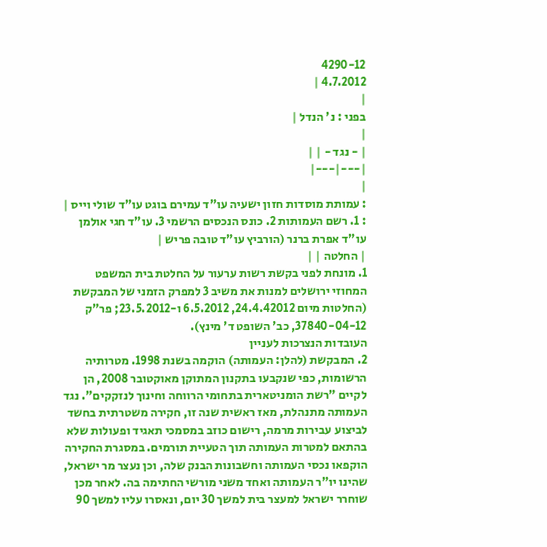4290-12
4.7.2012 |
|
בפני : נ' הנדל |
|
| - נגד - | |
|---|---|
|
: עמותת מוסדות חזון ישעיה עו"ד עמירם בוגט עו"ד שולי וייס |
: 1. רשם העמותות 2. כונס הנכסים הרשמי 3. עו"ד חגי אולמן עו"ד אפרת ברנר (הורביץ עו"ד טובה פריש |
| החלטה | |
1. מונחת לפני בקשת רשות ערעור על החלטת בית המשפט המחוזי ירושלים למנות את משיב 3 למפרק הזמני של המבקשת (החלטות מיום 24.4.42012, 6.5.2012 ו-23.5.2012; פר"ק 37840-04-12, כב' השופט ד' מינץ).
העובדות הנצרכות לעניין
2. המבקשת (להלן: העמותה) הוקמה בשנת 1998. מטרותיה הרשומות, כפי שנקבעו בתקנון המתוקן מאוקטובר 2008, הן לקיים "רשת הומניטארית בתחומי הרווחה וחינוך לנזקקים". נגד העמותה מתנהלת, מאז ראשית שנה זו, חקירה משטרתית בחשד לביצוע עבירות מרמה, רישום כוזב במסמכי תאגיד ופעולות שלא בהתאם למטרות העמותה תוך הטעיית תורמים. במסגרת החקירה הוקפאו נכסי העמותה וחשבונות הבנק שלה, וכן נעצר מר ישראל, שהינו יו"ר העמותה ואחד משני מורשי החתימה בה. לאחר מכן שוחרר ישראל למעצר בית למשך 30 יום, ונאסרו עליו למשך 90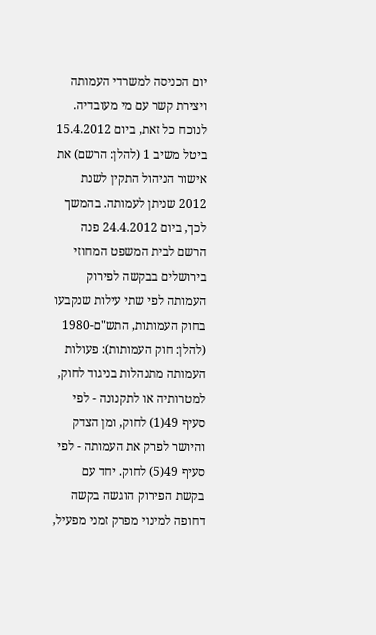יום הכניסה למשרדי העמותה ויצירת קשר עם מי מעובדיה.
לנוכח כל זאת, ביום 15.4.2012 ביטל משיב 1 (להלן: הרשם) את אישור הניהול התקין לשנת 2012 שניתן לעמותה. בהמשך לכך, ביום 24.4.2012 פנה הרשם לבית המשפט המחוזי בירושלים בבקשה לפירוק העמותה לפי שתי עילות שנקבעו בחוק העמותות, התש"ם-1980 (להלן: חוק העמותות): פעולות העמותה מתנהלות בניגוד לחוק, למטרותיה או לתקנונה - לפי סעיף 49(1) לחוק, ומן הצדק והיושר לפרק את העמותה - לפי סעיף 49(5) לחוק. יחד עם בקשת הפירוק הוגשה בקשה דחופה למינוי מפרק זמני מפעיל,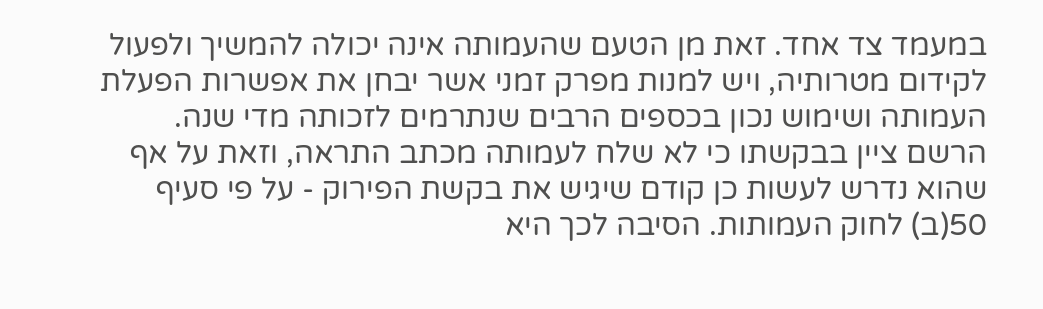במעמד צד אחד. זאת מן הטעם שהעמותה אינה יכולה להמשיך ולפעול לקידום מטרותיה, ויש למנות מפרק זמני אשר יבחן את אפשרות הפעלת העמותה ושימוש נכון בכספים הרבים שנתרמים לזכותה מדי שנה. הרשם ציין בבקשתו כי לא שלח לעמותה מכתב התראה, וזאת על אף שהוא נדרש לעשות כן קודם שיגיש את בקשת הפירוק - על פי סעיף 50(ב) לחוק העמותות. הסיבה לכך היא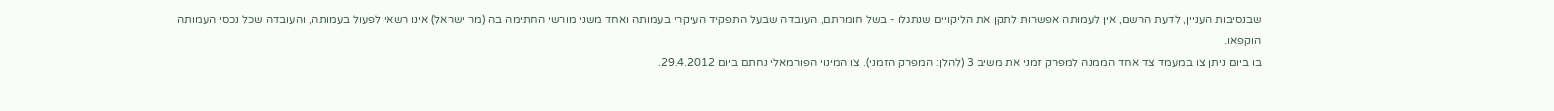שבנסיבות העניין, לדעת הרשם, אין לעמותה אפשרות לתקן את הליקויים שנתגלו - בשל חומרתם, העובדה שבעל התפקיד העיקרי בעמותה ואחד משני מורשי החתימה בה (מר ישראל) אינו רשאי לפעול בעמותה, והעובדה שכל נכסי העמותה הוקפאו.
בו ביום ניתן צו במעמד צד אחד הממנה למפרק זמני את משיב 3 (להלן: המפרק הזמני). צו המינוי הפורמאלי נחתם ביום 29.4.2012.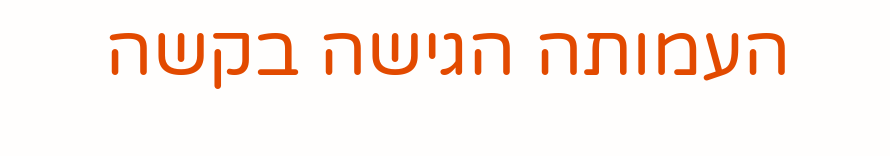העמותה הגישה בקשה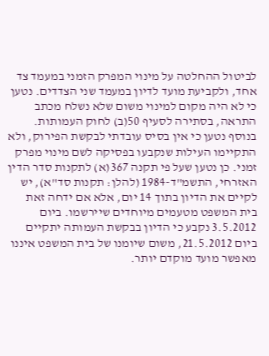לביטול ההחלטה על מינוי המפרק הזמני במעמד צד אחד, ולקביעת מועד לדיון במעמד שני הצדדים. נטען כי לא היה מקום למינוי משום שלא נשלח מכתב התראה, בסתירה לסעיף 50(ב) לחוק העמותות. בנוסף נטען כי אין בסיס עובדתי לבקשת הפירוק, ולא התקיימו העילות שנקבעו בפסיקה לשם מינוי מפרק זמני. כן נטען שעל פי תקנה 367(א) לתקנות סדר הדין האזרחי, התשמ"ד-1984 (להלן: תקנות סד"א), יש לקיים את הדיון בתוך 14 יום, אלא אם ידחה זאת בית המשפט מטעמים מיוחדים שיירשמו. ביום 3.5.2012 נקבע כי הדיון בבקשת העמותה יתקיים ביום 21.5.2012, משום שיומנו של בית המשפט איננו מאפשר מועד מוקדם יותר.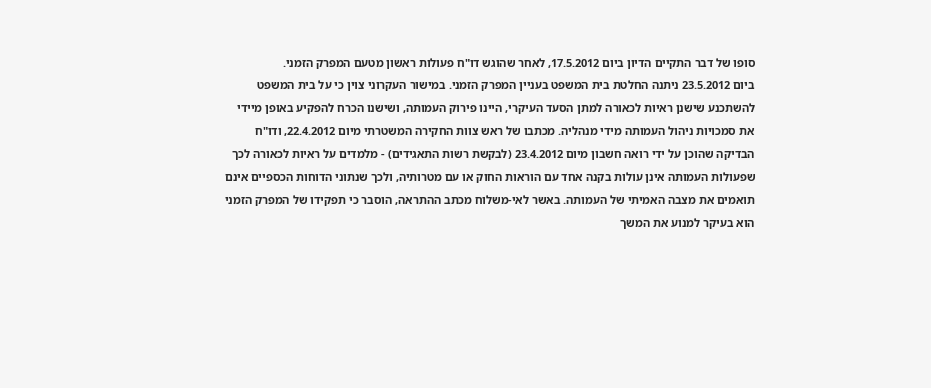סופו של דבר התקיים הדיון ביום 17.5.2012, לאחר שהוגש דו"ח פעולות ראשון מטעם המפרק הזמני.
ביום 23.5.2012 ניתנה החלטת בית המשפט בעניין המפרק הזמני. במישור העקרוני צוין כי על בית המשפט להשתכנע שישנן ראיות לכאורה למתן הסעד העיקרי, היינו פירוק העמותה, ושישנו הכרח להפקיע באופן מיידי את סמכויות ניהול העמותה מידי מנהליה. מכתבו של ראש צוות החקירה המשטרתי מיום 22.4.2012, ודו"ח הבדיקה שהוכן על ידי רואה חשבון מיום 23.4.2012 (לבקשת רשות התאגידים) - מלמדים על ראיות לכאורה לכך שפעולות העמותה אינן עולות בקנה אחד עם הוראות החוק או עם מטרותיה, ולכך שנתוני הדוחות הכספיים אינם תואמים את מצבה האמיתי של העמותה. באשר לאי-משלוח מכתב ההתראה, הוסבר כי תפקידו של המפרק הזמני הוא בעיקר למנוע את המשך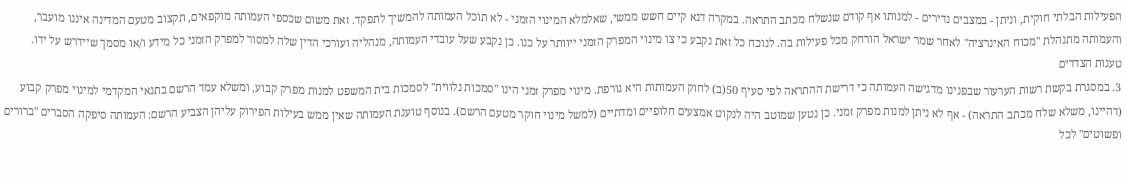הפעילות הבלתי חוקית, וניתן - במצבים נדירים - למנותו אף קודם שנשלח מכתב התראה. במקרה דנא קיים חשש ממשי, שאלמלא המינוי הזמני - לא תוכל העמותה להמשיך לתפקד. זאת משום שכספי העמותה מוקפאים, תקצוב מטעם המדינה איננו מועבר, והעמותה מתנהלת "מכוח האינרציה" לאחר שמר ישראל הורחק מכל פעילות בה. לנוכח כל זאת נקבע כי צו מינוי המפרק הזמני ייוותר על כנו. כן נקבע שעל עובדי העמותה, מנהליה ועורכי הדין שלה למסור למפרק הזמני כל מידע ו/או מסמך שיידרש על ידו.
טענות הצדדים
3. במסגרת בקשת רשות הערעור שבפנינו מדגישה העמותה כי דרישת ההתראה לפי סעיף 50(ב) לחוק העמותות היא גורפת. מינוי מפרק זמני הינו "סמכות נלווית" לסמכות בית המשפט למנות מפרק קבוע, ומשלא עמד הרשם בתנאי המקדמי למינוי מפרק קבוע (דהיינו, משלא שלח מכתב התראה) - אף לא ניתן למנות מפרק זמני. כן נטען שמוטב היה לנקוט אמצעים חלופיים ומדתיים (למשל מינוי חוקר מטעם הרשם). בנוסף טוענת העמותה שאין ממש בעילות הפירוק עליהן הצביע הרשם: העמותה סיפקה הסברים "ברורים ופשוטים" לכל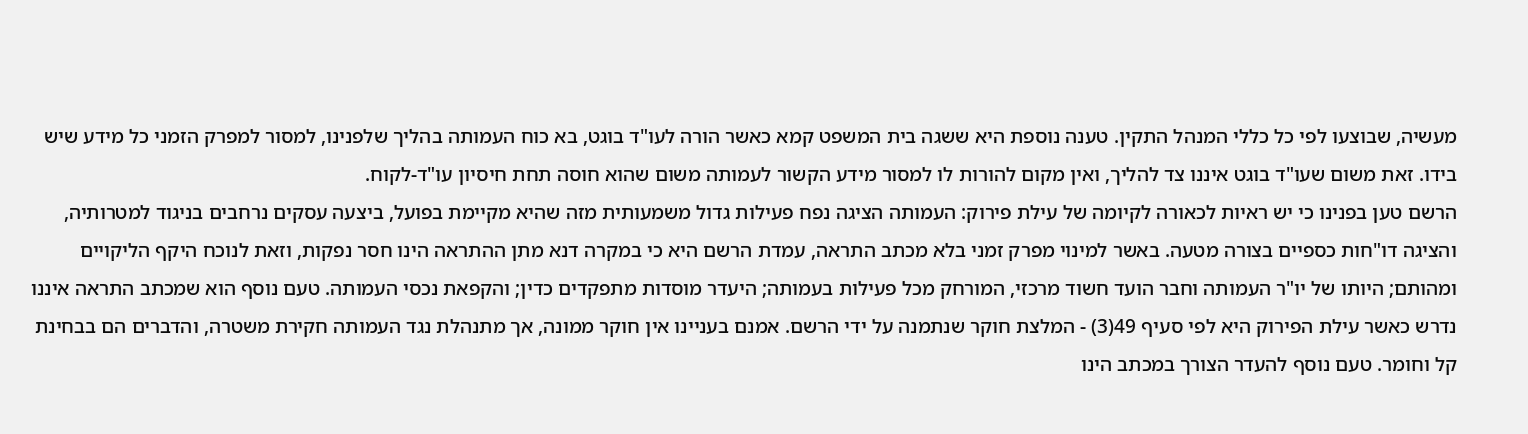מעשיה, שבוצעו לפי כל כללי המנהל התקין. טענה נוספת היא ששגה בית המשפט קמא כאשר הורה לעו"ד בוגט, בא כוח העמותה בהליך שלפנינו, למסור למפרק הזמני כל מידע שיש בידו. זאת משום שעו"ד בוגט איננו צד להליך, ואין מקום להורות לו למסור מידע הקשור לעמותה משום שהוא חוסה תחת חיסיון עו"ד-לקוח.
הרשם טען בפנינו כי יש ראיות לכאורה לקיומה של עילת פירוק: העמותה הציגה נפח פעילות גדול משמעותית מזה שהיא מקיימת בפועל, ביצעה עסקים נרחבים בניגוד למטרותיה, והציגה דו"חות כספיים בצורה מטעה. באשר למינוי מפרק זמני בלא מכתב התראה, עמדת הרשם היא כי במקרה דנא מתן ההתראה הינו חסר נפקות, וזאת לנוכח היקף הליקויים ומהותם; היותו של יו"ר העמותה וחבר הועד חשוד מרכזי, המורחק מכל פעילות בעמותה; היעדר מוסדות מתפקדים כדין; והקפאת נכסי העמותה. טעם נוסף הוא שמכתב התראה איננו נדרש כאשר עילת הפירוק היא לפי סעיף 49(3) - המלצת חוקר שנתמנה על ידי הרשם. אמנם בעניינו אין חוקר ממונה, אך מתנהלת נגד העמותה חקירת משטרה, והדברים הם בבחינת קל וחומר. טעם נוסף להעדר הצורך במכתב הינו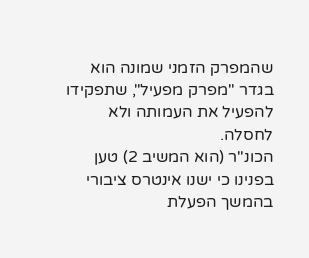שהמפרק הזמני שמונה הוא בגדר "מפרק מפעיל", שתפקידו להפעיל את העמותה ולא לחסלה.
הכונ"ר (הוא המשיב 2) טען בפנינו כי ישנו אינטרס ציבורי בהמשך הפעלת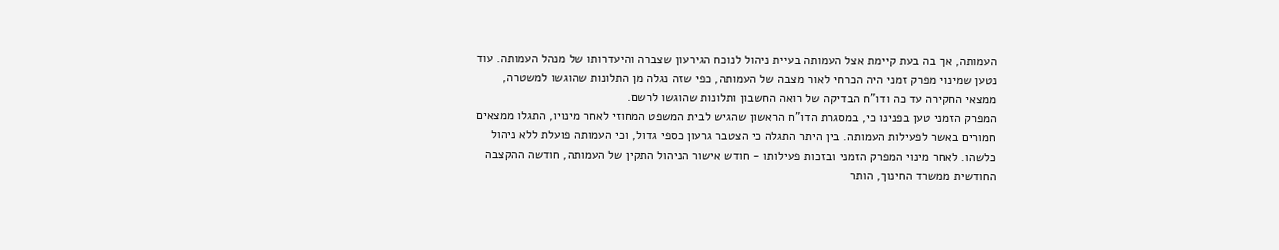העמותה, אך בה בעת קיימת אצל העמותה בעיית ניהול לנוכח הגירעון שצברה והיעדרותו של מנהל העמותה. עוד נטען שמינוי מפרק זמני היה הכרחי לאור מצבה של העמותה, כפי שזה נגלה מן התלונות שהוגשו למשטרה, ממצאי החקירה עד כה ודו"ח הבדיקה של רואה החשבון ותלונות שהוגשו לרשם.
המפרק הזמני טען בפנינו כי, במסגרת הדו"ח הראשון שהגיש לבית המשפט המחוזי לאחר מינויו, התגלו ממצאים חמורים באשר לפעילות העמותה. בין היתר התגלה כי הצטבר גרעון כספי גדול, וכי העמותה פועלת ללא ניהול כלשהו. לאחר מינוי המפרק הזמני ובזכות פעילותו - חודש אישור הניהול התקין של העמותה, חודשה ההקצבה החודשית ממשרד החינוך, הותר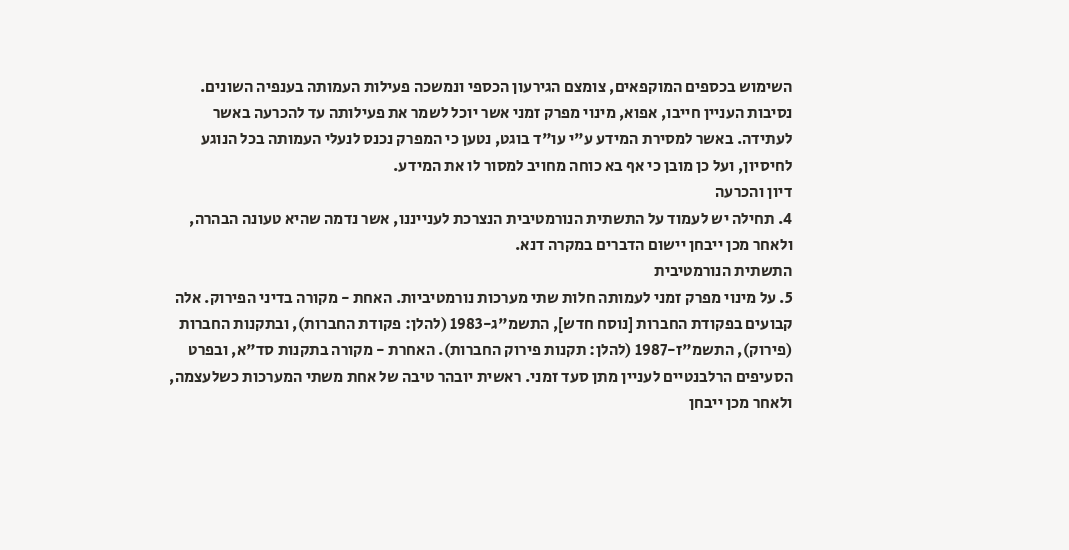השימוש בכספים המוקפאים, צומצם הגירעון הכספי ונמשכה פעילות העמותה בענפיה השונים. נסיבות העניין חייבו, אפוא, מינוי מפרק זמני אשר יוכל לשמר את פעילותה עד להכרעה באשר לעתידה. באשר למסירת המידע ע"י עו"ד בוגט, נטען כי המפרק נכנס לנעלי העמותה בכל הנוגע לחיסיון, ועל כן מובן כי אף בא כוחה מחויב למסור לו את המידע.
דיון והכרעה
4. תחילה יש לעמוד על התשתית הנורמטיבית הנצרכת לענייננו, אשר נדמה שהיא טעונה הבהרה, ולאחר מכן ייבחן יישום הדברים במקרה דנא.
התשתית הנורמטיבית
5. על מינוי מפרק זמני לעמותה חלות שתי מערכות נורמטיביות. האחת - מקורה בדיני הפירוק. אלה קבועים בפקודת החברות [נוסח חדש], התשמ"ג-1983 (להלן: פקודת החברות), ובתקנות החברות (פירוק), התשמ"ז-1987 (להלן: תקנות פירוק החברות). האחרת - מקורה בתקנות סד"א, ובפרט הסעיפים הרלבנטיים לעניין מתן סעד זמני. ראשית יובהר טיבה של אחת משתי המערכות כשלעצמה, ולאחר מכן ייבחן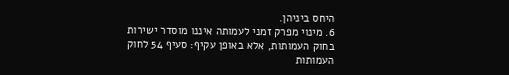היחס ביניהן.
6. מינוי מפרק זמני לעמותה איננו מוסדר ישירות בחוק העמותות, אלא באופן עקיף: סעיף 54 לחוק העמותות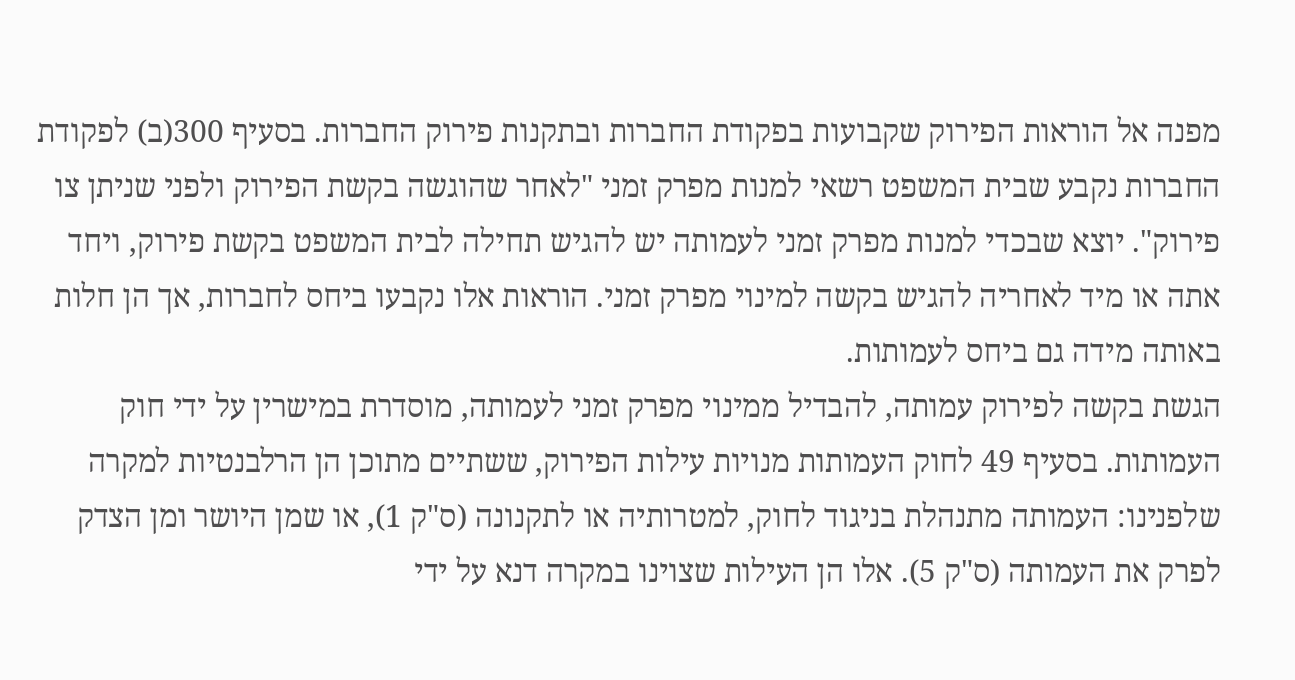מפנה אל הוראות הפירוק שקבועות בפקודת החברות ובתקנות פירוק החברות. בסעיף 300(ב) לפקודת החברות נקבע שבית המשפט רשאי למנות מפרק זמני "לאחר שהוגשה בקשת הפירוק ולפני שניתן צו פירוק". יוצא שבכדי למנות מפרק זמני לעמותה יש להגיש תחילה לבית המשפט בקשת פירוק, ויחד אתה או מיד לאחריה להגיש בקשה למינוי מפרק זמני. הוראות אלו נקבעו ביחס לחברות, אך הן חלות באותה מידה גם ביחס לעמותות.
הגשת בקשה לפירוק עמותה, להבדיל ממינוי מפרק זמני לעמותה, מוסדרת במישרין על ידי חוק העמותות. בסעיף 49 לחוק העמותות מנויות עילות הפירוק, ששתיים מתוכן הן הרלבנטיות למקרה שלפנינו: העמותה מתנהלת בניגוד לחוק, למטרותיה או לתקנונה (ס"ק 1), או שמן היושר ומן הצדק לפרק את העמותה (ס"ק 5). אלו הן העילות שצוינו במקרה דנא על ידי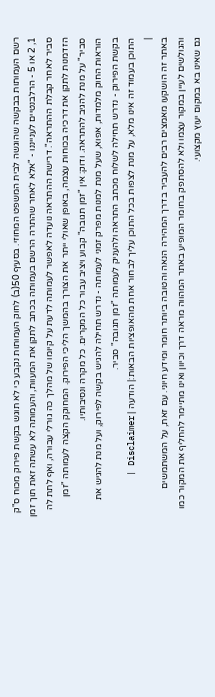רשם העמותות בבקשה שהוגשה לבית המשפט המחוזי. בסעיף 50(ב) לחוק העמותות נקבע כי לא תוגש בקשת פירוק מכוח ס"ק 1, 2 או 5 - הרלבנטיים לענייננו - "אלא לאחר שהתרה הרשם בעמותה בכתב לתקן את המעוות, והעמותה לא עשתה זאת תוך זמן סביר לאחר קבלת ההתראה". דרישת ההתראה נועדה לאפשר לעמותה לדעת על קיומו של מהלך כה גורלי עבורה, ואף לתת לה הזדמנות לתקן את דרכיה בכוחות עצמה, באופן שאולי ייתר את הצורך בהמשך הליכי הפירוק. המחוקק הקצה לעמותה "זמן סביר" על מנת להגיב להתראה. ודוק: אין "זמן תגובה" קבוע ויציב עבור כל המקרים. כל מקרה ונסיבותיו.
הוראות החוק מלמדות, אפוא, שעל מנת למנות מפרק זמני לעמותה - נדרש תחילה להגיש בקשה לפירוק, ועל מנת להגיש את בקשת הפירוק - נדרש תחילה לשלוח מכתב התראה ולהעניק לעמותה "זמן תגובה" סביר.
התוכן בעמוד זה אינו מלא, על מנת לצפות בכל התוכן עליך לבחור אחת מהאופציות הבאות:| הודעה | Disclaimer |
|
באתר זה הושקעו מאמצים רבים להעביר בדרך המהירה הנאה והטובה ביותר חומר ומידע חיוני. עם זאת, על המשתמשים והגולשים לעיין במקור עצמו ולא להסתפק בחומר המופיע באתר המהווה מראה דרך וכיוון ואינו מתיימר להחליף את המקור כמו גם שאינו בא במקום יעוץ מקצועי.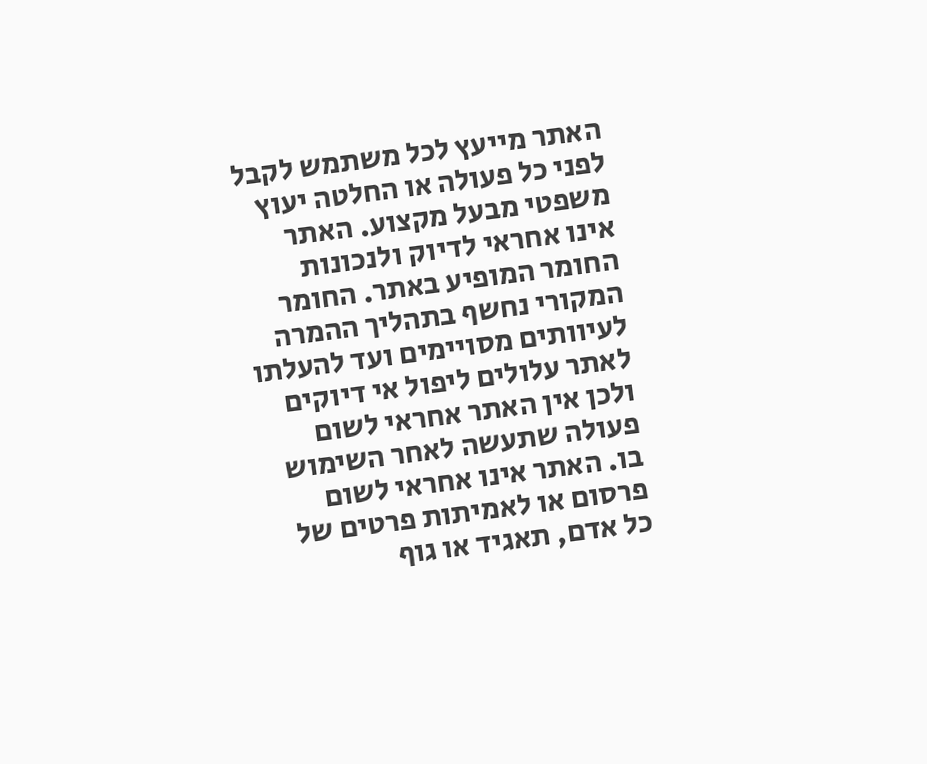האתר מייעץ לכל משתמש לקבל לפני כל פעולה או החלטה יעוץ משפטי מבעל מקצוע. האתר אינו אחראי לדיוק ולנכונות החומר המופיע באתר. החומר המקורי נחשף בתהליך ההמרה לעיוותים מסויימים ועד להעלתו לאתר עלולים ליפול אי דיוקים ולכן אין האתר אחראי לשום פעולה שתעשה לאחר השימוש בו. האתר אינו אחראי לשום פרסום או לאמיתות פרטים של כל אדם, תאגיד או גוף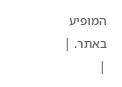המופיע באתר. |
|